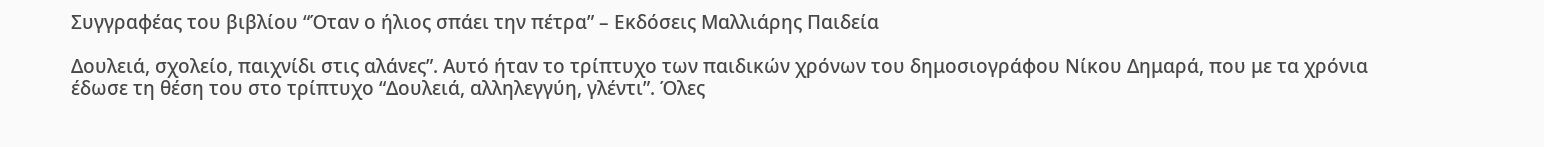Συγγραφέας του βιβλίου “Όταν ο ήλιος σπάει την πέτρα” – Εκδόσεις Μαλλιάρης Παιδεία

Δουλειά, σχολείο, παιχνίδι στις αλάνες”. Αυτό ήταν το τρίπτυχο των παιδικών χρόνων του δημοσιογράφου Νίκου Δημαρά, που με τα χρόνια έδωσε τη θέση του στο τρίπτυχο “Δουλειά, αλληλεγγύη, γλέντι”. Όλες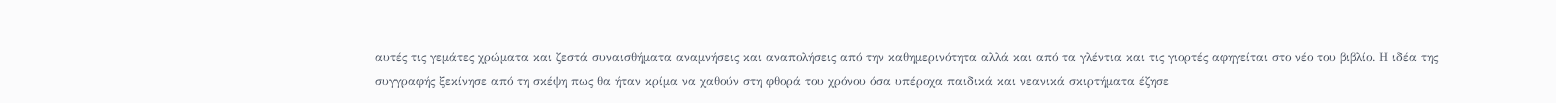αυτές τις γεμάτες χρώματα και ζεστά συναισθήματα αναμνήσεις και αναπολήσεις από την καθημερινότητα αλλά και από τα γλέντια και τις γιορτές αφηγείται στο νέο του βιβλίο. Η ιδέα της συγγραφής ξεκίνησε από τη σκέψη πως θα ήταν κρίμα να χαθούν στη φθορά του χρόνου όσα υπέροχα παιδικά και νεανικά σκιρτήματα έζησε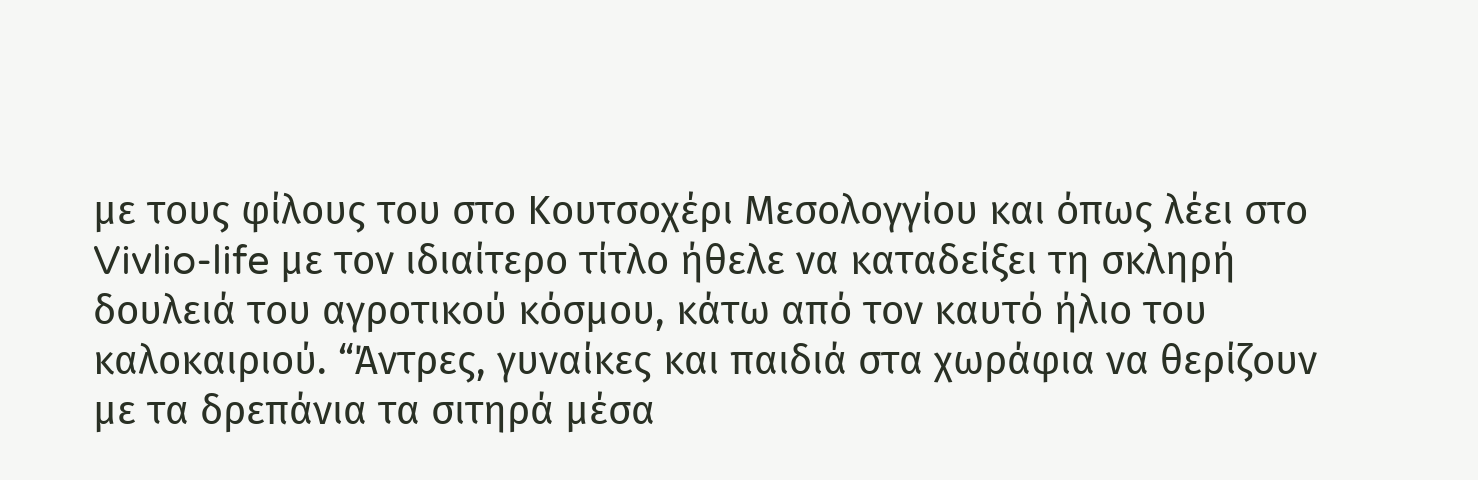με τους φίλους του στο Κουτσοχέρι Μεσολογγίου και όπως λέει στο Vivlio-life με τον ιδιαίτερο τίτλο ήθελε να καταδείξει τη σκληρή δουλειά του αγροτικού κόσμου, κάτω από τον καυτό ήλιο του καλοκαιριού. “Άντρες, γυναίκες και παιδιά στα χωράφια να θερίζουν με τα δρεπάνια τα σιτηρά μέσα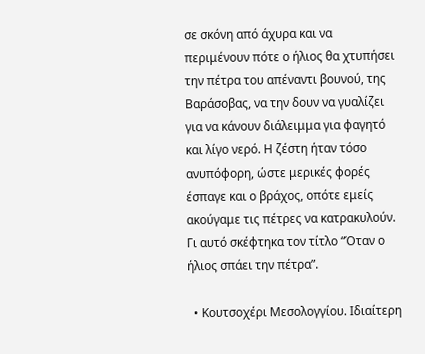σε σκόνη από άχυρα και να περιμένουν πότε ο ήλιος θα χτυπήσει την πέτρα του απέναντι βουνού, της Βαράσοβας, να την δουν να γυαλίζει για να κάνουν διάλειμμα για φαγητό και λίγο νερό. Η ζέστη ήταν τόσο ανυπόφορη, ώστε μερικές φορές έσπαγε και ο βράχος, οπότε εμείς ακούγαμε τις πέτρες να κατρακυλούν. Γι αυτό σκέφτηκα τον τίτλο “Όταν ο ήλιος σπάει την πέτρα”.

  • Κουτσοχέρι Μεσολογγίου. Ιδιαίτερη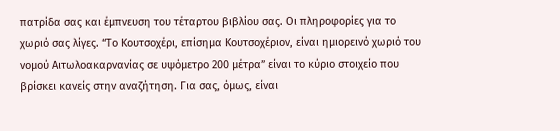πατρίδα σας και έμπνευση του τέταρτου βιβλίου σας. Οι πληροφορίες για το χωριό σας λίγες. “Το Κουτσοχέρι, επίσημα Κουτσοχέριον, είναι ημιορεινό χωριό του νομού Αιτωλοακαρνανίας σε υψόμετρο 200 μέτρα” είναι το κύριο στοιχείο που βρίσκει κανείς στην αναζήτηση. Για σας, όμως, είναι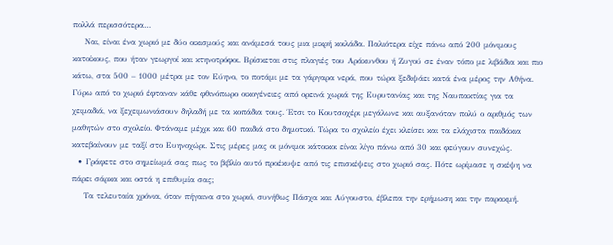πολλά περισσότερα…
    Ναι, είναι ένα χωριό με δύο οικισμούς και ανάμεσά τους μια μικρή κοιλάδα. Παλιότερα είχε πάνω από 200 μόνιμους κατοίκους, που ήταν γεωργοί και κτηνοτρόφοι. Βρίσκεται στις πλαγιές του Αράκυνθου ή Ζυγού σε έναν τόπο με λιβάδια και πιο κάτω, στα 500 – 1000 μέτρα με τον Εύηνο, το ποτάμι με τα γάργαρα νερά, που τώρα ξεδιψάει κατά ένα μέρος την Αθήνα. Γύρω από το χωριό έφταναν κάθε φθινόπωρο οικογένειες από ορεινά χωριά της Ευρυτανίας και της Ναυπακτίας για τα χειμαδιά, να ξεχειμωνιάσουν δηλαδή με τα κοπάδια τους. Έτσι το Κουτσοχέρι μεγάλωνε και αυξανόταν πολύ ο αριθμός των μαθητών στο σχολείο. Φτάναμε μέχρι και 60 παιδιά στο δημοτικό. Τώρα το σχολείο έχει κλείσει και τα ελάχιστα παιδάκια κατεβαίνουν με ταξί στο Ευηνοχώρι. Στις μέρες μας οι μόνιμοι κάτοικοι είναι λίγο πάνω από 30 και φεύγουν συνεχώς.
  • Γράφετε στο σημείωμά σας πως το βιβλίο αυτό προέκυψε από τις επισκέψεις στο χωριό σας. Πότε ωρίμασε η σκέψη να πάρει σάρκα και οστά η επιθυμία σας;
    Τα τελευταία χρόνια, όταν πήγαινα στο χωριό, συνήθως Πάσχα και Αύγουστο, έβλεπα την ερήμωση και την παρακμή.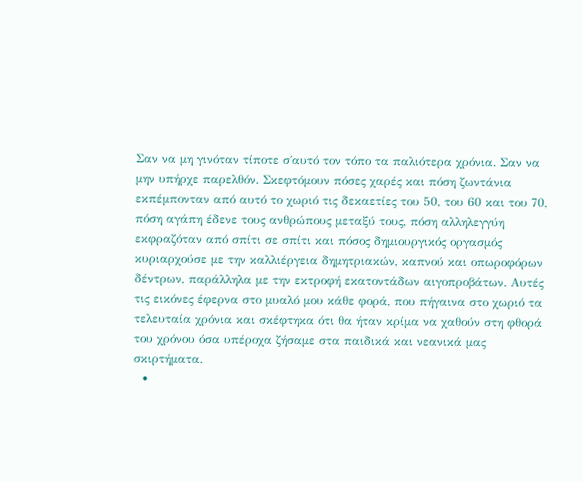Σαν να μη γινόταν τίποτε σ΄αυτό τον τόπο τα παλιότερα χρόνια. Σαν να μην υπήρχε παρελθόν. Σκεφτόμουν πόσες χαρές και πόση ζωντάνια εκπέμπονταν από αυτό το χωριό τις δεκαετίες του 50, του 60 και του 70, πόση αγάπη έδενε τους ανθρώπους μεταξύ τους, πόση αλληλεγγύη εκφραζόταν από σπίτι σε σπίτι και πόσος δημιουργικός οργασμός κυριαρχούσε με την καλλιέργεια δημητριακών, καπνού και οπωροφόρων δέντρων, παράλληλα με την εκτροφή εκατοντάδων αιγοπροβάτων. Αυτές τις εικόνες έφερνα στο μυαλό μου κάθε φορά, που πήγαινα στο χωριό τα τελευταία χρόνια και σκέφτηκα ότι θα ήταν κρίμα να χαθούν στη φθορά του χρόνου όσα υπέροχα ζήσαμε στα παιδικά και νεανικά μας σκιρτήματα.
  •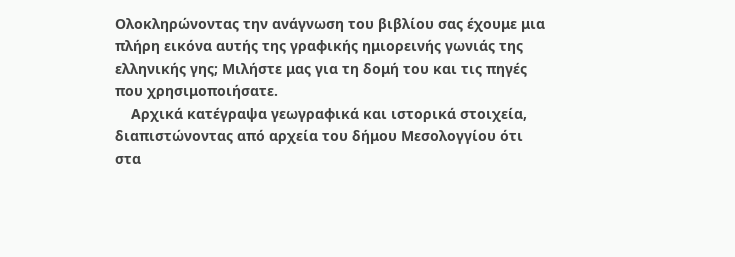Ολοκληρώνοντας την ανάγνωση του βιβλίου σας έχουμε μια πλήρη εικόνα αυτής της γραφικής ημιορεινής γωνιάς της ελληνικής γης; Μιλήστε μας για τη δομή του και τις πηγές που χρησιμοποιήσατε.
    Αρχικά κατέγραψα γεωγραφικά και ιστορικά στοιχεία, διαπιστώνοντας από αρχεία του δήμου Μεσολογγίου ότι στα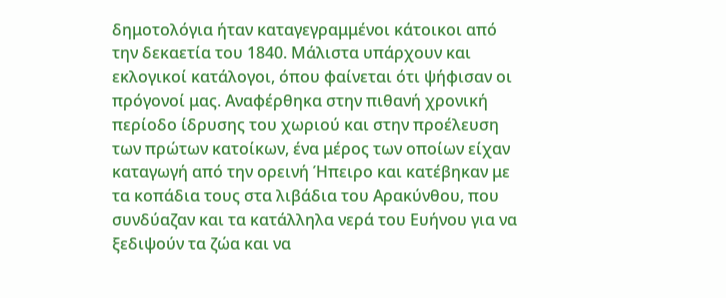δημοτολόγια ήταν καταγεγραμμένοι κάτοικοι από την δεκαετία του 1840. Μάλιστα υπάρχουν και εκλογικοί κατάλογοι, όπου φαίνεται ότι ψήφισαν οι πρόγονοί μας. Αναφέρθηκα στην πιθανή χρονική περίοδο ίδρυσης του χωριού και στην προέλευση των πρώτων κατοίκων, ένα μέρος των οποίων είχαν καταγωγή από την ορεινή Ήπειρο και κατέβηκαν με τα κοπάδια τους στα λιβάδια του Αρακύνθου, που συνδύαζαν και τα κατάλληλα νερά του Ευήνου για να ξεδιψούν τα ζώα και να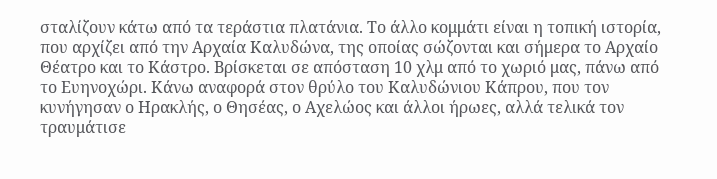σταλίζουν κάτω από τα τεράστια πλατάνια. Το άλλο κομμάτι είναι η τοπική ιστορία, που αρχίζει από την Αρχαία Καλυδώνα, της οποίας σώζονται και σήμερα το Αρχαίο Θέατρο και το Κάστρο. Βρίσκεται σε απόσταση 10 χλμ από το χωριό μας, πάνω από το Ευηνοχώρι. Κάνω αναφορά στον θρύλο του Καλυδώνιου Κάπρου, που τον κυνήγησαν ο Ηρακλής, ο Θησέας, ο Αχελώος και άλλοι ήρωες, αλλά τελικά τον τραυμάτισε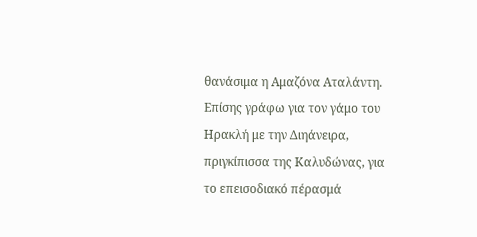θανάσιμα η Αμαζόνα Αταλάντη. Επίσης γράφω για τον γάμο του Ηρακλή με την Διηάνειρα, πριγκίπισσα της Καλυδώνας, για το επεισοδιακό πέρασμά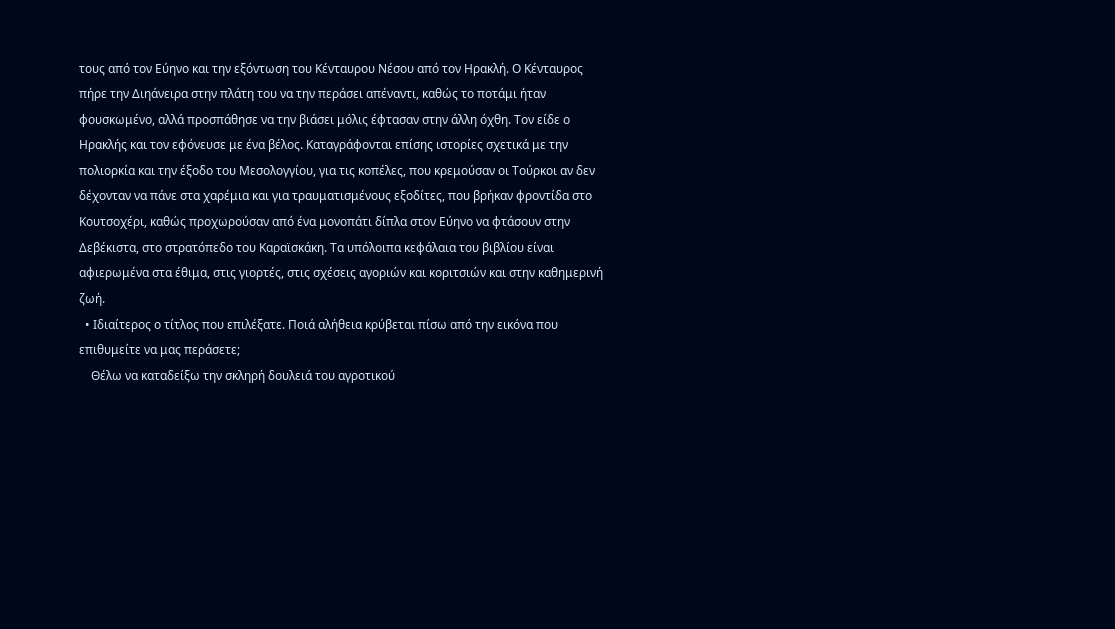τους από τον Εύηνο και την εξόντωση του Κένταυρου Νέσου από τον Ηρακλή. Ο Κένταυρος πήρε την Διηάνειρα στην πλάτη του να την περάσει απέναντι, καθώς το ποτάμι ήταν φουσκωμένο, αλλά προσπάθησε να την βιάσει μόλις έφτασαν στην άλλη όχθη. Τον είδε ο Ηρακλής και τον εφόνευσε με ένα βέλος. Καταγράφονται επίσης ιστορίες σχετικά με την πολιορκία και την έξοδο του Μεσολογγίου, για τις κοπέλες, που κρεμούσαν οι Τούρκοι αν δεν δέχονταν να πάνε στα χαρέμια και για τραυματισμένους εξοδίτες, που βρήκαν φροντίδα στο Κουτσοχέρι, καθώς προχωρούσαν από ένα μονοπάτι δίπλα στον Εύηνο να φτάσουν στην Δεβέκιστα, στο στρατόπεδο του Καραϊσκάκη. Τα υπόλοιπα κεφάλαια του βιβλίου είναι αφιερωμένα στα έθιμα, στις γιορτές, στις σχέσεις αγοριών και κοριτσιών και στην καθημερινή ζωή.
  • Ιδιαίτερος ο τίτλος που επιλέξατε. Ποιά αλήθεια κρύβεται πίσω από την εικόνα που επιθυμείτε να μας περάσετε;
    Θέλω να καταδείξω την σκληρή δουλειά του αγροτικού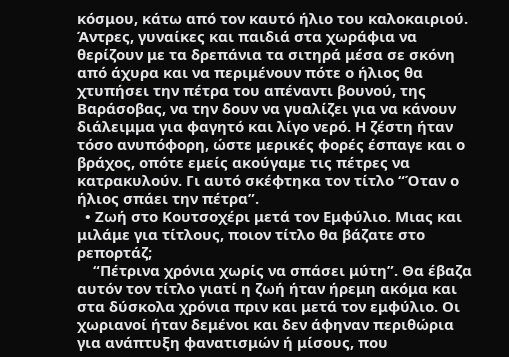κόσμου, κάτω από τον καυτό ήλιο του καλοκαιριού. Άντρες, γυναίκες και παιδιά στα χωράφια να θερίζουν με τα δρεπάνια τα σιτηρά μέσα σε σκόνη από άχυρα και να περιμένουν πότε ο ήλιος θα χτυπήσει την πέτρα του απέναντι βουνού, της Βαράσοβας, να την δουν να γυαλίζει για να κάνουν διάλειμμα για φαγητό και λίγο νερό. Η ζέστη ήταν τόσο ανυπόφορη, ώστε μερικές φορές έσπαγε και ο βράχος, οπότε εμείς ακούγαμε τις πέτρες να κατρακυλούν. Γι αυτό σκέφτηκα τον τίτλο “Όταν ο ήλιος σπάει την πέτρα”.
  • Ζωή στο Κουτσοχέρι μετά τον Εμφύλιο. Μιας και μιλάμε για τίτλους, ποιον τίτλο θα βάζατε στο ρεπορτάζ;
    “Πέτρινα χρόνια χωρίς να σπάσει μύτη”. Θα έβαζα αυτόν τον τίτλο γιατί η ζωή ήταν ήρεμη ακόμα και στα δύσκολα χρόνια πριν και μετά τον εμφύλιο. Οι χωριανοί ήταν δεμένοι και δεν άφηναν περιθώρια για ανάπτυξη φανατισμών ή μίσους, που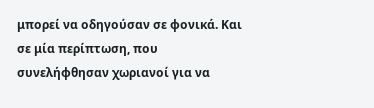μπορεί να οδηγούσαν σε φονικά. Και σε μία περίπτωση, που συνελήφθησαν χωριανοί για να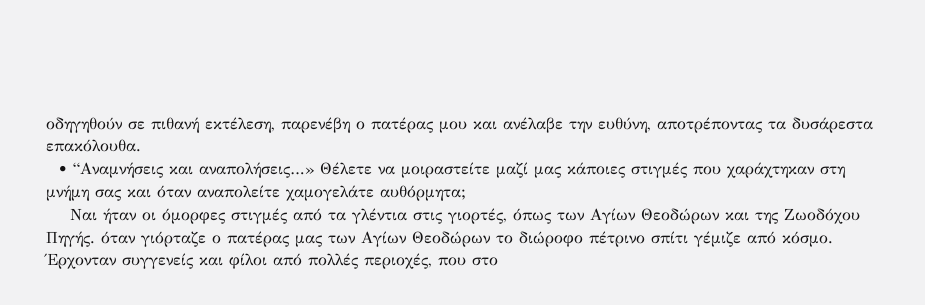οδηγηθούν σε πιθανή εκτέλεση, παρενέβη ο πατέρας μου και ανέλαβε την ευθύνη, αποτρέποντας τα δυσάρεστα επακόλουθα.
  • “Αναμνήσεις και αναπολήσεις…» Θέλετε να μοιραστείτε μαζί μας κάποιες στιγμές που χαράχτηκαν στη μνήμη σας και όταν αναπολείτε χαμογελάτε αυθόρμητα;
    Ναι ήταν οι όμορφες στιγμές από τα γλέντια στις γιορτές, όπως των Αγίων Θεοδώρων και της Ζωοδόχου Πηγής. όταν γιόρταζε ο πατέρας μας των Αγίων Θεοδώρων το διώροφο πέτρινο σπίτι γέμιζε από κόσμο. Έρχονταν συγγενείς και φίλοι από πολλές περιοχές, που στο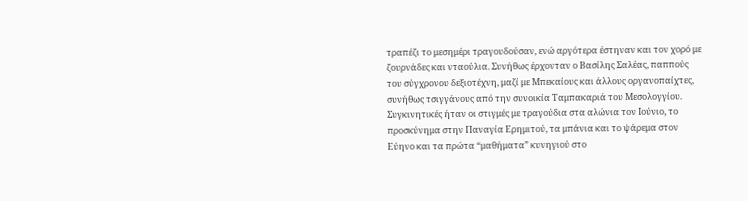τραπέζι το μεσημέρι τραγουδούσαν, ενώ αργότερα έστηναν και τον χορό με ζουρνάδες και νταούλια. Συνήθως έρχονταν ο Βασίλης Σαλέας, παππούς του σύγχρονου δεξιοτέχνη, μαζί με Μπεκαίους και άλλους οργανοπαίχτες, συνήθως τσιγγάνους από την συνοικία Ταμπακαριά του Μεσολογγίου. Συγκινητικές ήταν οι στιγμές με τραγούδια στα αλώνια τον Ιούνιο, το προσκύνημα στην Παναγία Ερημιτού, τα μπάνια και το ψάρεμα στον Εύηνο και τα πρώτα “μαθήματα” κυνηγιού στο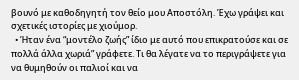βουνό με καθοδηγητή τον θείο μου Αποστόλη. Έχω γράψει και σχετικές ιστορίες με χιούμορ.
  • Ήταν ένα “μοντέλο ζωής” ίδιο με αυτό που επικρατούσε και σε πολλά άλλα χωριά” γράφετε. Τι θα λέγατε να το περιγράψετε για να θυμηθούν οι παλιοί και να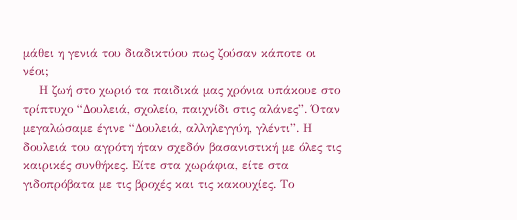μάθει η γενιά του διαδικτύου πως ζούσαν κάποτε οι νέοι;
    Η ζωή στο χωριό τα παιδικά μας χρόνια υπάκουε στο τρίπτυχο “Δουλειά, σχολείο, παιχνίδι στις αλάνες”. Όταν μεγαλώσαμε έγινε “Δουλειά, αλληλεγγύη, γλέντι”. Η δουλειά του αγρότη ήταν σχεδόν βασανιστική με όλες τις καιρικές συνθήκες. Είτε στα χωράφια, είτε στα γιδοπρόβατα με τις βροχές και τις κακουχίες. Το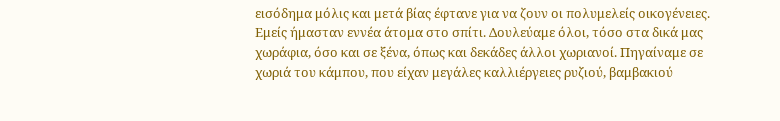εισόδημα μόλις και μετά βίας έφτανε για να ζουν οι πολυμελείς οικογένειες. Εμείς ήμασταν εννέα άτομα στο σπίτι. Δουλεύαμε όλοι, τόσο στα δικά μας χωράφια, όσο και σε ξένα, όπως και δεκάδες άλλοι χωριανοί. Πηγαίναμε σε χωριά του κάμπου, που είχαν μεγάλες καλλιέργειες ρυζιού, βαμβακιού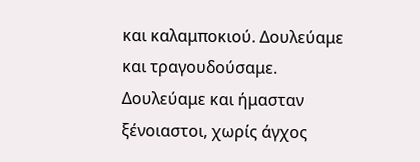και καλαμποκιού. Δουλεύαμε και τραγουδούσαμε. Δουλεύαμε και ήμασταν ξένοιαστοι, χωρίς άγχος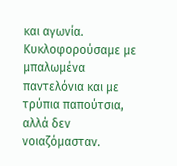και αγωνία. Κυκλοφορούσαμε με μπαλωμένα παντελόνια και με τρύπια παπούτσια, αλλά δεν νοιαζόμασταν.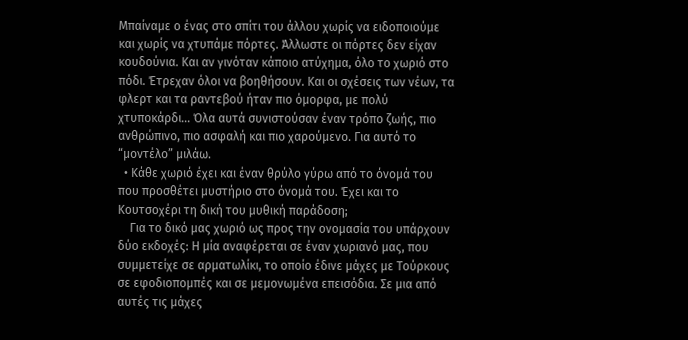Μπαίναμε ο ένας στο σπίτι του άλλου χωρίς να ειδοποιούμε και χωρίς να χτυπάμε πόρτες. Άλλωστε οι πόρτες δεν είχαν κουδούνια. Και αν γινόταν κάποιο ατύχημα, όλο το χωριό στο πόδι. Έτρεχαν όλοι να βοηθήσουν. Και οι σχέσεις των νέων, τα φλερτ και τα ραντεβού ήταν πιο όμορφα, με πολύ χτυποκάρδι… Όλα αυτά συνιστούσαν έναν τρόπο ζωής, πιο ανθρώπινο, πιο ασφαλή και πιο χαρούμενο. Για αυτό το “μοντέλο” μιλάω.
  • Κάθε χωριό έχει και έναν θρύλο γύρω από το όνομά του που προσθέτει μυστήριο στο όνομά του. Έχει και το Κουτσοχέρι τη δική του μυθική παράδοση;
    Για το δικό μας χωριό ως προς την ονομασία του υπάρχουν δύο εκδοχές: Η μία αναφέρεται σε έναν χωριανό μας, που συμμετείχε σε αρματωλίκι, το οποίο έδινε μάχες με Τούρκους σε εφοδιοπομπές και σε μεμονωμένα επεισόδια. Σε μια από αυτές τις μάχες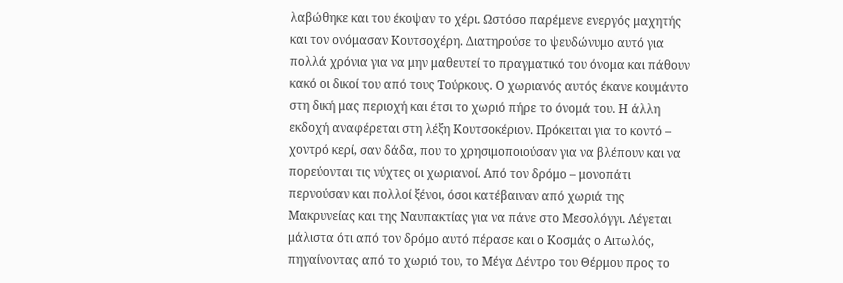λαβώθηκε και του έκοψαν το χέρι. Ωστόσο παρέμενε ενεργός μαχητής και τον ονόμασαν Κουτσοχέρη. Διατηρούσε το ψευδώνυμο αυτό για πολλά χρόνια για να μην μαθευτεί το πραγματικό του όνομα και πάθουν κακό οι δικοί του από τους Τούρκους. Ο χωριανός αυτός έκανε κουμάντο στη δική μας περιοχή και έτσι το χωριό πήρε το όνομά του. Η άλλη εκδοχή αναφέρεται στη λέξη Κουτσοκέριον. Πρόκειται για το κοντό – χοντρό κερί, σαν δάδα, που το χρησιμοποιούσαν για να βλέπουν και να πορεύονται τις νύχτες οι χωριανοί. Από τον δρόμο – μονοπάτι περνούσαν και πολλοί ξένοι, όσοι κατέβαιναν από χωριά της Μακρυνείας και της Ναυπακτίας για να πάνε στο Μεσολόγγι. Λέγεται μάλιστα ότι από τον δρόμο αυτό πέρασε και ο Κοσμάς ο Αιτωλός, πηγαίνοντας από το χωριό του, το Μέγα Δέντρο του Θέρμου προς το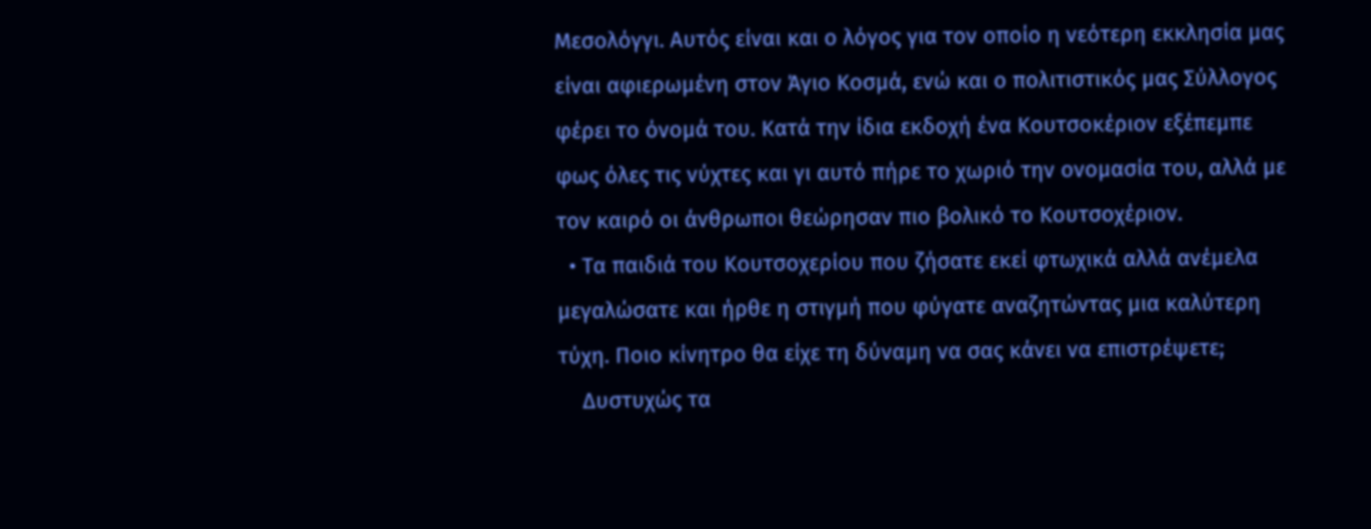Μεσολόγγι. Αυτός είναι και ο λόγος για τον οποίο η νεότερη εκκλησία μας είναι αφιερωμένη στον Άγιο Κοσμά, ενώ και ο πολιτιστικός μας Σύλλογος φέρει το όνομά του. Κατά την ίδια εκδοχή ένα Κουτσοκέριον εξέπεμπε φως όλες τις νύχτες και γι αυτό πήρε το χωριό την ονομασία του, αλλά με τον καιρό οι άνθρωποι θεώρησαν πιο βολικό το Κουτσοχέριον.
  • Τα παιδιά του Κουτσοχερίου που ζήσατε εκεί φτωχικά αλλά ανέμελα μεγαλώσατε και ήρθε η στιγμή που φύγατε αναζητώντας μια καλύτερη τύχη. Ποιο κίνητρο θα είχε τη δύναμη να σας κάνει να επιστρέψετε;
    Δυστυχώς τα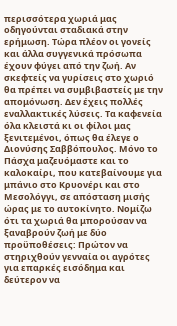περισσότερα χωριά μας οδηγούνται σταδιακά στην ερήμωση. Τώρα πλέον οι γονείς και άλλα συγγενικά πρόσωπα έχουν φύγει από την ζωή. Αν σκεφτείς να γυρίσεις στο χωριό θα πρέπει να συμβιβαστείς με την απομόνωση. Δεν έχεις πολλές εναλλακτικές λύσεις. Τα καφενεία όλα κλειστά κι οι φίλοι μας ξενιτεμένοι, όπως θα έλεγε ο Διονύσης Σαββόπουλος. Μόνο το Πάσχα μαζευόμαστε και το καλοκαίρι, που κατεβαίνουμε για μπάνιο στο Κρυονέρι και στο Μεσολόγγι, σε απόσταση μισής ώρας με το αυτοκίνητο. Νομίζω ότι τα χωριά θα μπορούσαν να ξαναβρούν ζωή με δύο προϋποθέσεις: Πρώτον να στηριχθούν γενναία οι αγρότες για επαρκές εισόδημα και δεύτερον να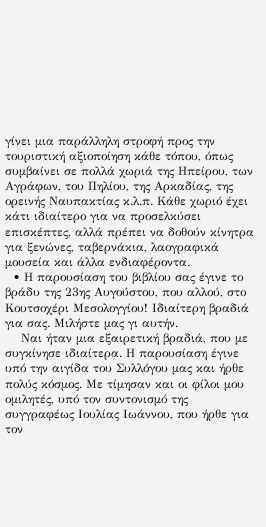γίνει μια παράλληλη στροφή προς την τουριστική αξιοποίηση κάθε τόπου, όπως συμβαίνει σε πολλά χωριά της Ηπείρου, των Αγράφων, του Πηλίου, της Αρκαδίας, της ορεινής Ναυπακτίας κ.λ.π. Κάθε χωριό έχει κάτι ιδιαίτερο για να προσελκύσει επισκέπτες, αλλά πρέπει να δοθούν κίνητρα για ξενώνες, ταβερνάκια, λαογραφικά μουσεία και άλλα ενδιαφέροντα.
  • Η παρουσίαση του βιβλίου σας έγινε το βράδυ της 23ης Αυγούστου, που αλλού, στο Κουτσοχέρι Μεσολογγίου! Ιδιαίτερη βραδιά για σας. Μιλήστε μας γι αυτήν.
    Ναι ήταν μια εξαιρετική βραδιά, που με συγκίνησε ιδιαίτερα. Η παρουσίαση έγινε υπό την αιγίδα του Συλλόγου μας και ήρθε πολύς κόσμος. Με τίμησαν και οι φίλοι μου ομιλητές, υπό τον συντονισμό της συγγραφέως Ιουλίας Ιωάννου, που ήρθε για τον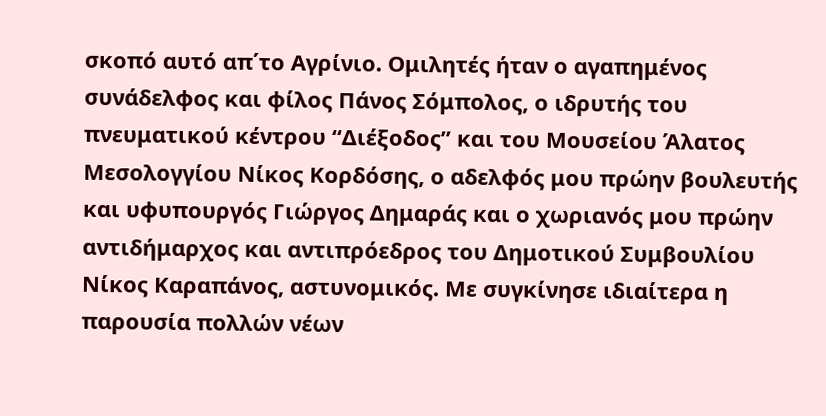σκοπό αυτό απ΄το Αγρίνιο. Ομιλητές ήταν ο αγαπημένος συνάδελφος και φίλος Πάνος Σόμπολος, ο ιδρυτής του πνευματικού κέντρου “Διέξοδος” και του Μουσείου Άλατος Μεσολογγίου Νίκος Κορδόσης, ο αδελφός μου πρώην βουλευτής και υφυπουργός Γιώργος Δημαράς και ο χωριανός μου πρώην αντιδήμαρχος και αντιπρόεδρος του Δημοτικού Συμβουλίου Νίκος Καραπάνος, αστυνομικός. Με συγκίνησε ιδιαίτερα η παρουσία πολλών νέων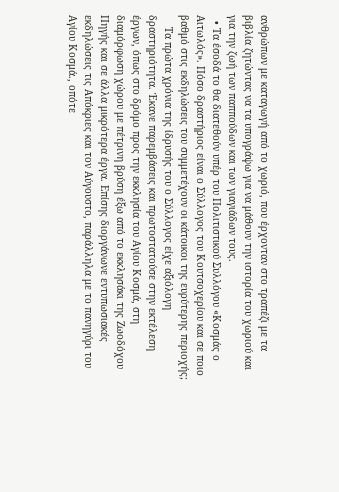ανθρώπων με καταγωγή από το χωριό, που έρχονταν στο τραπέζι με τα βιβλία ζητώντας να τα υπογράψω για να μάθουν την ιστορία του χωριού και για την ζωή των παππούδων και των γιαγιάδων τους.
  • Τα έσοδά το θα διατεθούν υπέρ του Πολιτιστικού Συλλόγου «Κοσμάς ο Αιτωλός». Πόσο δραστήριος είναι ο Σύλλογος του Κουτσοχερίου και σε ποιο βαθμό στις εκδηλώσεις του συμμετέχουν οι κάτοικοι της ευρύτερης περιοχής;
    Τα πρώτα χρόνια της ίδρυσής του ο Σύλλογος είχε αξιόλογη δραστηριότητα. Έκανε παρεμβάσεις και πρωτοστατούσε στην εκτέλεση έργων, όπως στο δρόμο προς την εκκλησία του Αγίου Κοσμά, στη διαμόρφωση χώρου με πέτρινη βρύση έξω από το εκκλησάκι της Ζωοδόχου Πηγής και σε άλλα μικρότερα έργα. Επίσης διοργάνωνε εντυπωσιακές εκδηλώσεις τις Απόκριες και τον Αύγουστο, παράλληλα με το πανηγύρι του Αγίου Κοσμά., οπότε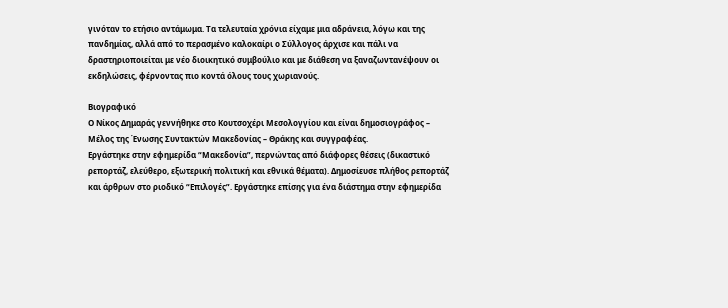γινόταν το ετήσιο αντάμωμα. Τα τελευταία χρόνια είχαμε μια αδράνεια, λόγω και της πανδημίας, αλλά από το περασμένο καλοκαίρι ο Σύλλογος άρχισε και πάλι να δραστηριοποιείται με νέο διοικητικό συμβούλιο και με διάθεση να ξαναζωντανέψουν οι εκδηλώσεις, φέρνοντας πιο κοντά όλους τους χωριανούς.

Βιογραφικό
Ο Νίκος Δημαράς γεννήθηκε στο Κουτσοχέρι Μεσολογγίου και είναι δημοσιογράφος – Μέλος της Ένωσης Συντακτών Μακεδονίας – Θράκης και συγγραφέας.
Εργάστηκε στην εφημερίδα “Μακεδονία”, περνώντας από διάφορες θέσεις (δικαστικό ρεπορτάζ, ελεύθερο, εξωτερική πολιτική και εθνικά θέματα). Δημοσίευσε πλήθος ρεπορτάζ και άρθρων στο ριοδικό “Επιλογές”. Εργάστηκε επίσης για ένα διάστημα στην εφημερίδα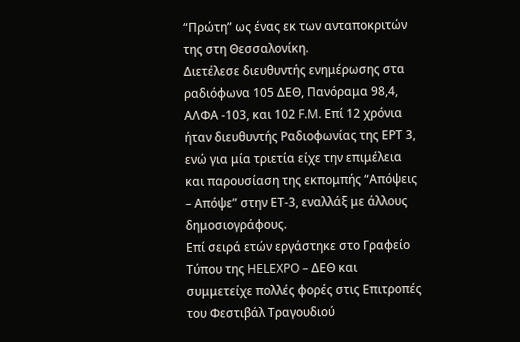“Πρώτη” ως ένας εκ των ανταποκριτών της στη Θεσσαλονίκη.
Διετέλεσε διευθυντής ενημέρωσης στα ραδιόφωνα 105 ΔΕΘ, Πανόραμα 98,4, ΑΛΦΑ -103, και 102 F.M. Επί 12 χρόνια ήταν διευθυντής Ραδιοφωνίας της ΕΡΤ 3, ενώ για μία τριετία είχε την επιμέλεια και παρουσίαση της εκπομπής “Απόψεις – Απόψε” στην ΕΤ-3, εναλλάξ με άλλους δημοσιογράφους.
Επί σειρά ετών εργάστηκε στο Γραφείο Τύπου της HELEXPO – ΔΕΘ και συμμετείχε πολλές φορές στις Επιτροπές του Φεστιβάλ Τραγουδιού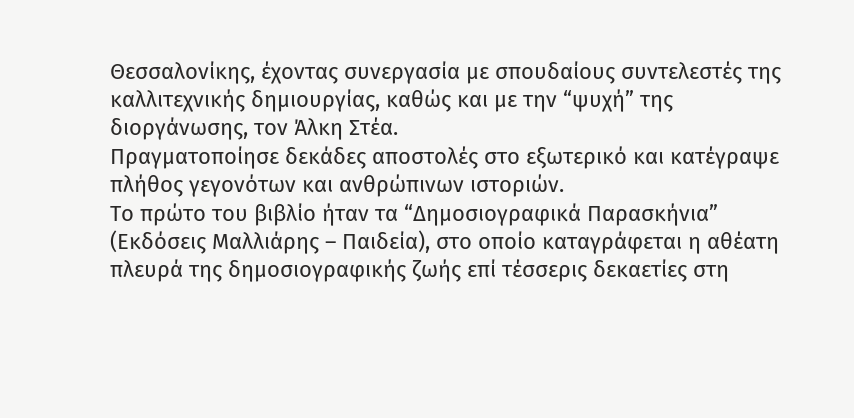Θεσσαλονίκης, έχοντας συνεργασία με σπουδαίους συντελεστές της καλλιτεχνικής δημιουργίας, καθώς και με την “ψυχή” της διοργάνωσης, τον Άλκη Στέα.
Πραγματοποίησε δεκάδες αποστολές στο εξωτερικό και κατέγραψε πλήθος γεγονότων και ανθρώπινων ιστοριών.
Το πρώτο του βιβλίο ήταν τα “Δημοσιογραφικά Παρασκήνια” (Εκδόσεις Μαλλιάρης – Παιδεία), στο οποίο καταγράφεται η αθέατη πλευρά της δημοσιογραφικής ζωής επί τέσσερις δεκαετίες στη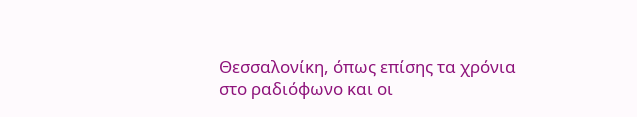Θεσσαλονίκη, όπως επίσης τα χρόνια στο ραδιόφωνο και οι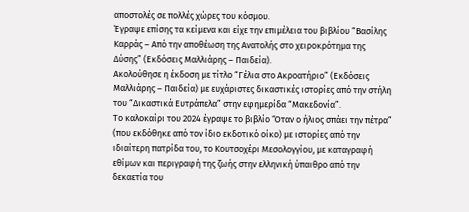αποστολές σε πολλές χώρες του κόσμου.
Έγραψε επίσης τα κείμενα και είχε την επιμέλεια του βιβλίου “Βασίλης Καρράς – Από την αποθέωση της Ανατολής στο χειροκρότημα της Δύσης” (Εκδόσεις Μαλλιάρης – Παιδεία).
Ακολούθησε η έκδοση με τίτλο “Γέλια στο Ακροατήριο” (Εκδόσεις Μαλλιάρης – Παιδεία) με ευχάριστες δικαστικές ιστορίες από την στήλη του “Δικαστικά Ευτράπελα” στην εφημερίδα “Μακεδονία”.
Το καλοκαίρι του 2024 έγραψε το βιβλίο ‘Όταν ο ήλιος σπάει την πέτρα” (που εκδόθηκε από τον ίδιο εκδοτικό οίκο) με ιστορίες από την ιδιαίτερη πατρίδα του, το Κουτσοχέρι Μεσολογγίου, με καταγραφή εθίμων και περιγραφή της ζωής στην ελληνική ύπαιθρο από την δεκαετία του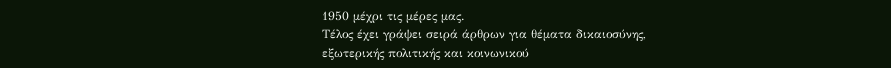1950 μέχρι τις μέρες μας.
Τέλος έχει γράψει σειρά άρθρων για θέματα δικαιοσύνης, εξωτερικής πολιτικής και κοινωνικού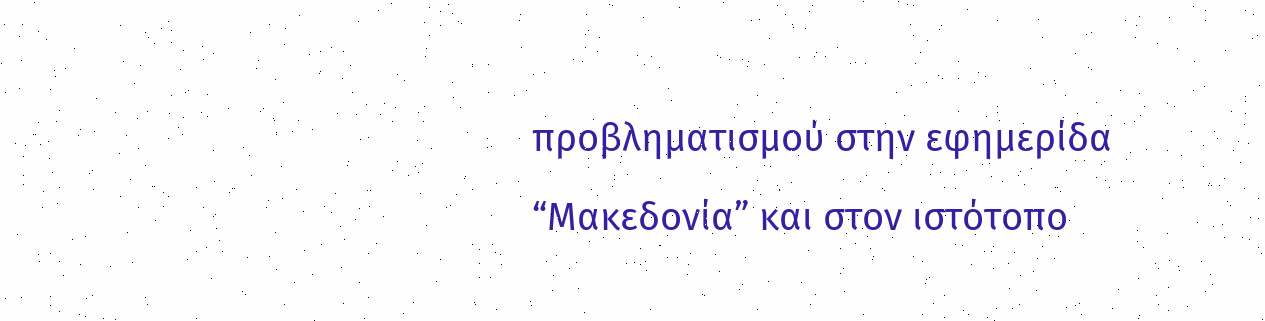προβληματισμού στην εφημερίδα “Μακεδονία” και στον ιστότοπο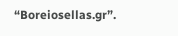“Boreiosellas.gr”.